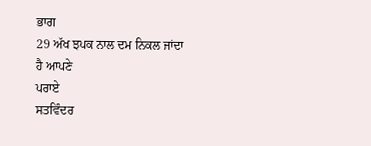ਭਾਗ
29 ਅੱਖ ਝਪਕ ਨਾਲ ਦਮ ਨਿਕਲ ਜਾਂਦਾ ਹੈ ਆਪਣੇ
ਪਰਾਏ
ਸਤਵਿੰਦਰ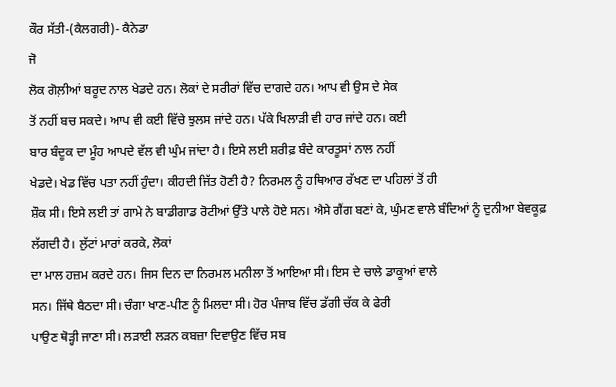ਕੌਰ ਸੱਤੀ-(ਕੈਲਗਰੀ)- ਕੈਨੇਡਾ
ਜੋ
ਲੋਕ ਗੋਲ਼ੀਆਂ ਬਰੂਦ ਨਾਲ ਖੇਡਦੇ ਹਨ। ਲੋਕਾਂ ਦੇ ਸਰੀਰਾਂ ਵਿੱਚ ਦਾਗਦੇ ਹਨ। ਆਪ ਵੀ ਉਸ ਦੇ ਸੇਕ
ਤੋਂ ਨਹੀਂ ਬਚ ਸਕਦੇ। ਆਪ ਵੀ ਕਈ ਵਿੱਚੇ ਝੁਲਸ ਜਾਂਦੇ ਹਨ। ਪੱਕੇ ਖਿਲਾੜੀ ਵੀ ਹਾਰ ਜਾਂਦੇ ਹਨ। ਕਈ
ਬਾਰ ਬੰਦੂਕ ਦਾ ਮੂੰਹ ਆਪਦੇ ਵੱਲ ਵੀ ਘੁੰਮ ਜਾਂਦਾ ਹੈ। ਇਸੇ ਲਈ ਸ਼ਰੀਫ਼ ਬੰਦੇ ਕਾਰਤੂਸਾਂ ਨਾਲ ਨਹੀਂ
ਖੇਡਦੇ। ਖੇਡ ਵਿੱਚ ਪਤਾ ਨਹੀਂ ਹੁੰਦਾ। ਕੀਹਦੀ ਜਿੱਤ ਹੋਣੀ ਹੈ? ਨਿਰਮਲ ਨੂੰ ਹਥਿਆਰ ਰੱਖਣ ਦਾ ਪਹਿਲਾਂ ਤੋਂ ਹੀ
ਸ਼ੌਕ ਸੀ। ਇਸੇ ਲਈ ਤਾਂ ਗਾਮੇ ਨੇ ਬਾਡੀਗਾਡ ਰੋਟੀਆਂ ਉੱਤੇ ਪਾਲੇ ਹੋਏ ਸਨ। ਐਸੇ ਗੈਂਗ ਬਣਾਂ ਕੇ, ਘੁੰਮਣ ਵਾਲੇ ਬੰਦਿਆਂ ਨੂੰ ਦੁਨੀਆ ਬੇਵਕੂਫ਼
ਲੱਗਦੀ ਹੈ। ਲੁੱਟਾਂ ਮਾਰਾਂ ਕਰਕੇ, ਲੋਕਾਂ
ਦਾ ਮਾਲ ਹਜ਼ਮ ਕਰਦੇ ਹਨ। ਜਿਸ ਦਿਨ ਦਾ ਨਿਰਮਲ ਮਨੀਲਾ ਤੋਂ ਆਇਆ ਸੀ। ਇਸ ਦੇ ਚਾਲੇ ਡਾਕੂਆਂ ਵਾਲੇ
ਸਨ। ਜਿੱਥੇ ਬੈਠਦਾ ਸੀ। ਚੰਗਾ ਖਾਣ-ਪੀਣ ਨੂੰ ਮਿਲਦਾ ਸੀ। ਹੋਰ ਪੰਜਾਬ ਵਿੱਚ ਡੱਗੀ ਚੱਕ ਕੇ ਫੇਰੀ
ਪਾਉਣ ਥੋੜ੍ਹੀ ਜਾਣਾ ਸੀ। ਲੜਾਈ ਲੜਨ ਕਬਜ਼ਾ ਦਿਵਾਉਣ ਵਿੱਚ ਸਬ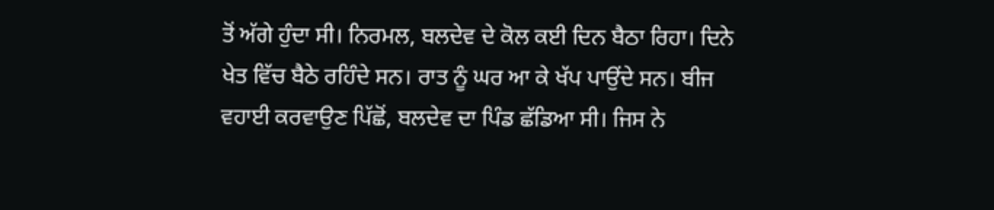ਤੋਂ ਅੱਗੇ ਹੁੰਦਾ ਸੀ। ਨਿਰਮਲ, ਬਲਦੇਵ ਦੇ ਕੋਲ ਕਈ ਦਿਨ ਬੈਠਾ ਰਿਹਾ। ਦਿਨੇ
ਖੇਤ ਵਿੱਚ ਬੈਠੇ ਰਹਿੰਦੇ ਸਨ। ਰਾਤ ਨੂੰ ਘਰ ਆ ਕੇ ਖੱਪ ਪਾਉਂਦੇ ਸਨ। ਬੀਜ ਵਹਾਈ ਕਰਵਾਉਣ ਪਿੱਛੋਂ, ਬਲਦੇਵ ਦਾ ਪਿੰਡ ਛੱਡਿਆ ਸੀ। ਜਿਸ ਨੇ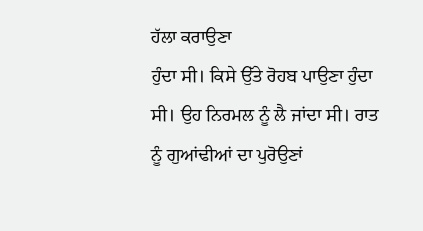ਹੱਲਾ ਕਰਾਉਣਾ
ਹੁੰਦਾ ਸੀ। ਕਿਸੇ ਉੱਤੇ ਰੋਹਬ ਪਾਉਣਾ ਹੁੰਦਾ ਸੀ। ਉਹ ਨਿਰਮਲ ਨੂੰ ਲੈ ਜਾਂਦਾ ਸੀ। ਰਾਤ ਨੂੰ ਗੁਆਂਢੀਆਂ ਦਾ ਪੁਰੋਉਣਾਂ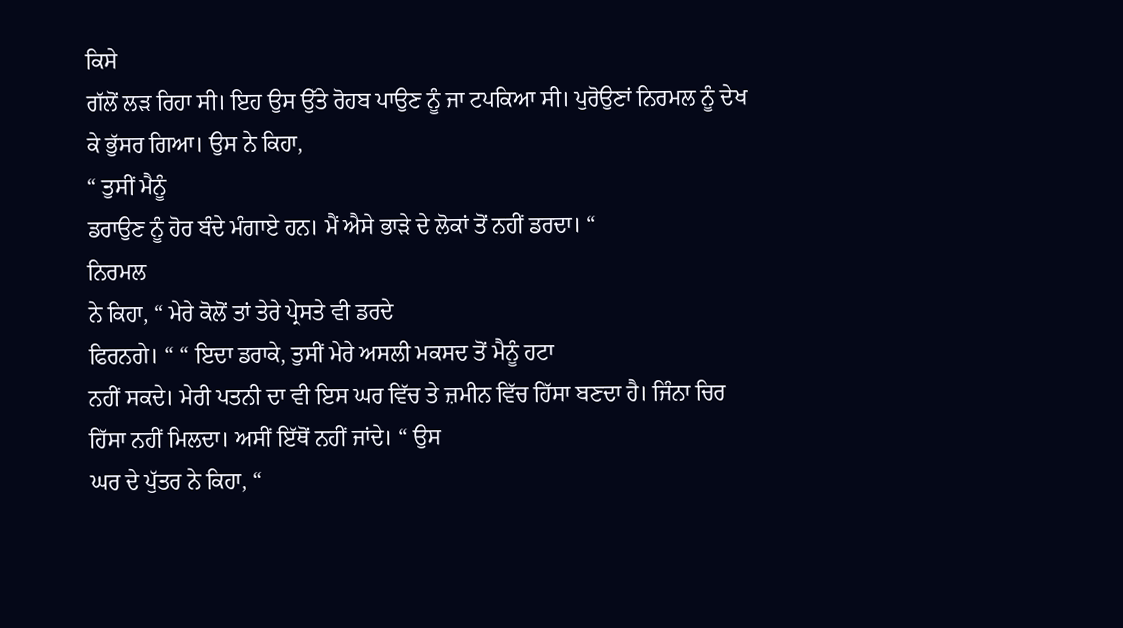ਕਿਸੇ
ਗੱਲੋਂ ਲੜ ਰਿਹਾ ਸੀ। ਇਹ ਉਸ ਉੱਤੇ ਰੋਹਬ ਪਾਉਣ ਨੂੰ ਜਾ ਟਪਕਿਆ ਸੀ। ਪੁਰੋਉਣਾਂ ਨਿਰਮਲ ਨੂੰ ਦੇਖ
ਕੇ ਭੁੱਸਰ ਗਿਆ। ਉਸ ਨੇ ਕਿਹਾ,
“ ਤੁਸੀਂ ਮੈਨੂੰ
ਡਰਾਉਣ ਨੂੰ ਹੋਰ ਬੰਦੇ ਮੰਗਾਏ ਹਨ। ਮੈਂ ਐਸੇ ਭਾੜੇ ਦੇ ਲੋਕਾਂ ਤੋਂ ਨਹੀਂ ਡਰਦਾ। “
ਨਿਰਮਲ
ਨੇ ਕਿਹਾ, “ ਮੇਰੇ ਕੋਲੋਂ ਤਾਂ ਤੇਰੇ ਪ੍ਰੇਸਤੇ ਵੀ ਡਰਦੇ
ਫਿਰਨਗੇ। “ “ ਇਦਾ ਡਰਾਕੇ, ਤੁਸੀਂ ਮੇਰੇ ਅਸਲੀ ਮਕਸਦ ਤੋਂ ਮੈਨੂੰ ਹਟਾ
ਨਹੀਂ ਸਕਦੇ। ਮੇਰੀ ਪਤਨੀ ਦਾ ਵੀ ਇਸ ਘਰ ਵਿੱਚ ਤੇ ਜ਼ਮੀਨ ਵਿੱਚ ਹਿੱਸਾ ਬਣਦਾ ਹੈ। ਜਿੰਨਾ ਚਿਰ
ਹਿੱਸਾ ਨਹੀਂ ਮਿਲਦਾ। ਅਸੀਂ ਇੱਥੋਂ ਨਹੀਂ ਜਾਂਦੇ। “ ਉਸ
ਘਰ ਦੇ ਪੁੱਤਰ ਨੇ ਕਿਹਾ, “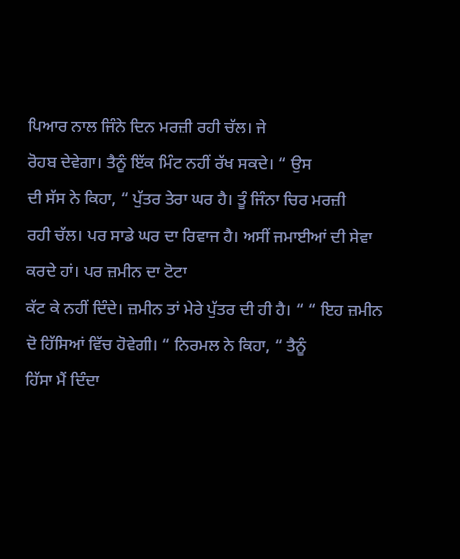ਪਿਆਰ ਨਾਲ ਜਿੰਨੇ ਦਿਨ ਮਰਜ਼ੀ ਰਹੀ ਚੱਲ। ਜੇ
ਰੋਹਬ ਦੇਵੇਗਾ। ਤੈਨੂੰ ਇੱਕ ਮਿੰਟ ਨਹੀਂ ਰੱਖ ਸਕਦੇ। “ ਉਸ
ਦੀ ਸੱਸ ਨੇ ਕਿਹਾ, “ ਪੁੱਤਰ ਤੇਰਾ ਘਰ ਹੈ। ਤੂੰ ਜਿੰਨਾ ਚਿਰ ਮਰਜ਼ੀ
ਰਹੀ ਚੱਲ। ਪਰ ਸਾਡੇ ਘਰ ਦਾ ਰਿਵਾਜ ਹੈ। ਅਸੀਂ ਜਮਾਈਆਂ ਦੀ ਸੇਵਾ ਕਰਦੇ ਹਾਂ। ਪਰ ਜ਼ਮੀਨ ਦਾ ਟੋਟਾ
ਕੱਟ ਕੇ ਨਹੀਂ ਦਿੰਦੇ। ਜ਼ਮੀਨ ਤਾਂ ਮੇਰੇ ਪੁੱਤਰ ਦੀ ਹੀ ਹੈ। “ “ ਇਹ ਜ਼ਮੀਨ ਦੋ ਹਿੱਸਿਆਂ ਵਿੱਚ ਹੋਵੇਗੀ। “ ਨਿਰਮਲ ਨੇ ਕਿਹਾ, “ ਤੈਨੂੰ
ਹਿੱਸਾ ਮੈਂ ਦਿੰਦਾ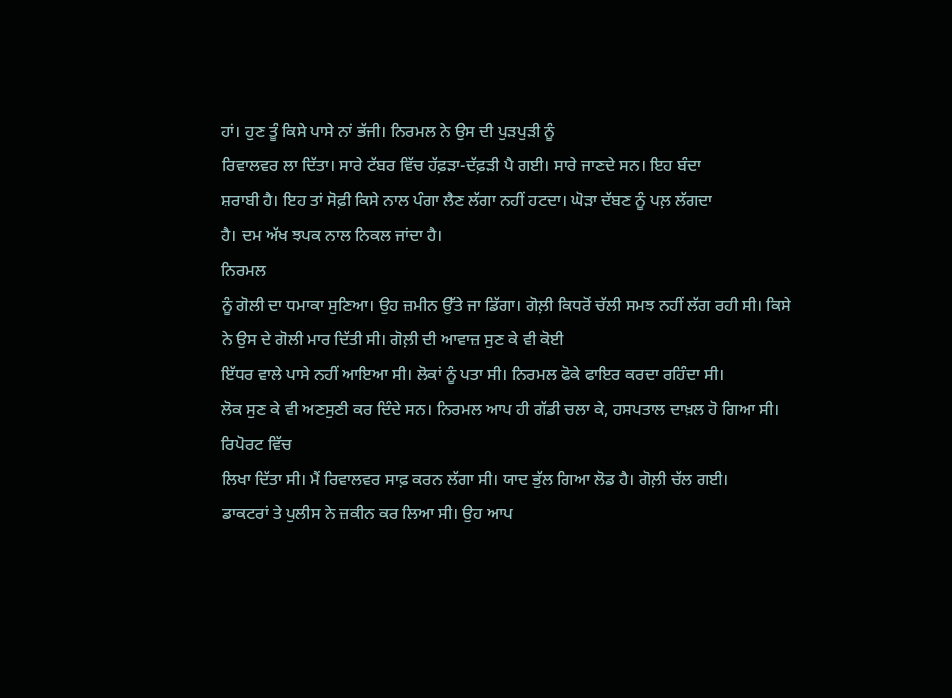ਹਾਂ। ਹੁਣ ਤੂੰ ਕਿਸੇ ਪਾਸੇ ਨਾਂ ਭੱਜੀ। ਨਿਰਮਲ ਨੇ ਉਸ ਦੀ ਪੁੜਪੁੜੀ ਨੂੰ
ਰਿਵਾਲਵਰ ਲਾ ਦਿੱਤਾ। ਸਾਰੇ ਟੱਬਰ ਵਿੱਚ ਹੱਫ਼ੜਾ-ਦੱਫ਼ੜੀ ਪੈ ਗਈ। ਸਾਰੇ ਜਾਣਦੇ ਸਨ। ਇਹ ਬੰਦਾ
ਸ਼ਰਾਬੀ ਹੈ। ਇਹ ਤਾਂ ਸੋਫ਼ੀ ਕਿਸੇ ਨਾਲ ਪੰਗਾ ਲੈਣ ਲੱਗਾ ਨਹੀਂ ਹਟਦਾ। ਘੋੜਾ ਦੱਬਣ ਨੂੰ ਪਲ਼ ਲੱਗਦਾ
ਹੈ। ਦਮ ਅੱਖ ਝਪਕ ਨਾਲ ਨਿਕਲ ਜਾਂਦਾ ਹੈ।
ਨਿਰਮਲ
ਨੂੰ ਗੋਲੀ ਦਾ ਧਮਾਕਾ ਸੁਣਿਆ। ਉਹ ਜ਼ਮੀਨ ਉੱਤੇ ਜਾ ਡਿੱਗਾ। ਗੋਲ਼ੀ ਕਿਧਰੋਂ ਚੱਲੀ ਸਮਝ ਨਹੀਂ ਲੱਗ ਰਹੀ ਸੀ। ਕਿਸੇ
ਨੇ ਉਸ ਦੇ ਗੋਲੀ ਮਾਰ ਦਿੱਤੀ ਸੀ। ਗੋਲ਼ੀ ਦੀ ਆਵਾਜ਼ ਸੁਣ ਕੇ ਵੀ ਕੋਈ
ਇੱਧਰ ਵਾਲੇ ਪਾਸੇ ਨਹੀਂ ਆਇਆ ਸੀ। ਲੋਕਾਂ ਨੂੰ ਪਤਾ ਸੀ। ਨਿਰਮਲ ਫੋਕੇ ਫਾਇਰ ਕਰਦਾ ਰਹਿੰਦਾ ਸੀ।
ਲੋਕ ਸੁਣ ਕੇ ਵੀ ਅਣਸੁਣੀ ਕਰ ਦਿੰਦੇ ਸਨ। ਨਿਰਮਲ ਆਪ ਹੀ ਗੱਡੀ ਚਲਾ ਕੇ, ਹਸਪਤਾਲ ਦਾਖ਼ਲ ਹੋ ਗਿਆ ਸੀ। ਰਿਪੋਰਟ ਵਿੱਚ
ਲਿਖਾ ਦਿੱਤਾ ਸੀ। ਮੈਂ ਰਿਵਾਲਵਰ ਸਾਫ਼ ਕਰਨ ਲੱਗਾ ਸੀ। ਯਾਦ ਭੁੱਲ ਗਿਆ ਲੋਡ ਹੈ। ਗੋਲ਼ੀ ਚੱਲ ਗਈ।
ਡਾਕਟਰਾਂ ਤੇ ਪੁਲੀਸ ਨੇ ਜ਼ਕੀਨ ਕਰ ਲਿਆ ਸੀ। ਉਹ ਆਪ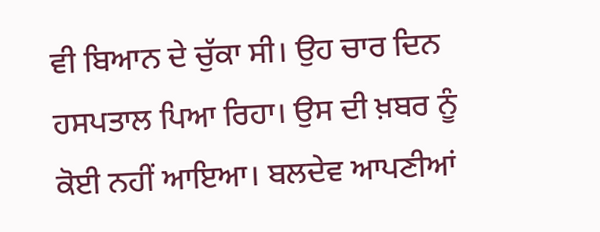ਵੀ ਬਿਆਨ ਦੇ ਚੁੱਕਾ ਸੀ। ਉਹ ਚਾਰ ਦਿਨ
ਹਸਪਤਾਲ ਪਿਆ ਰਿਹਾ। ਉਸ ਦੀ ਖ਼ਬਰ ਨੂੰ ਕੋਈ ਨਹੀਂ ਆਇਆ। ਬਲਦੇਵ ਆਪਣੀਆਂ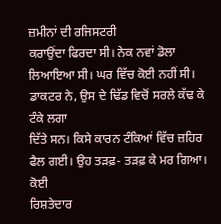ਜ਼ਮੀਨਾਂ ਦੀ ਰਜਿਸਟਰੀ
ਕਰਾਉਂਦਾ ਫਿਰਦਾ ਸੀ। ਨੇਕ ਨਵਾਂ ਡੋਲਾ ਲਿਆਇਆ ਸੀ। ਘਰ ਵਿੱਚ ਕੋਈ ਨਹੀਂ ਸੀ। ਡਾਕਟਰ ਨੇ, ਉਸ ਦੇ ਢਿੱਡ ਵਿਚੋਂ ਸਰਲੇ ਕੱਢ ਕੇ ਟੰਕੇ ਲਗਾ
ਦਿੱਤੇ ਸਨ। ਕਿਸੇ ਕਾਰਨ ਟੰਕਿਆਂ ਵਿੱਚ ਜ਼ਹਿਰ ਫੈਲ ਗਈ। ਉਹ ਤੜਫ਼- ਤੜਫ਼ ਕੇ ਮਰ ਗਿਆ। ਕੋਈ
ਰਿਸ਼ਤੇਦਾਰ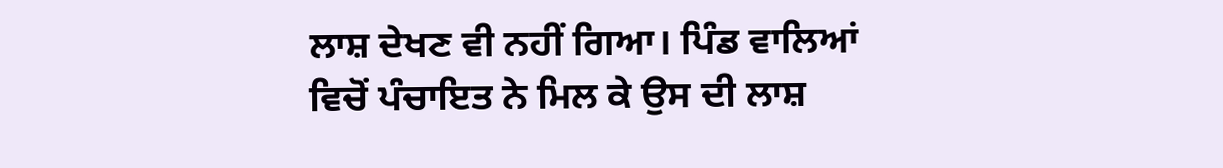ਲਾਸ਼ ਦੇਖਣ ਵੀ ਨਹੀਂ ਗਿਆ। ਪਿੰਡ ਵਾਲਿਆਂ
ਵਿਚੋਂ ਪੰਚਾਇਤ ਨੇ ਮਿਲ ਕੇ ਉਸ ਦੀ ਲਾਸ਼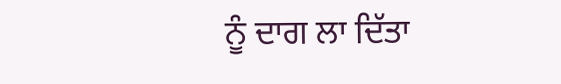ਨੂੰ ਦਾਗ ਲਾ ਦਿੱਤਾ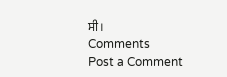ਸੀ।
Comments
Post a Comment